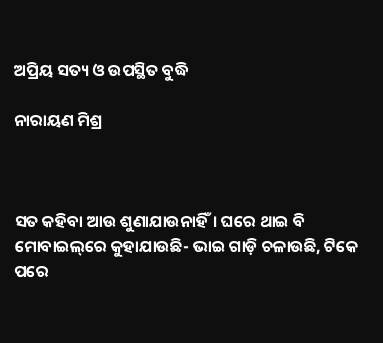ଅପ୍ରିୟ ସତ୍ୟ ଓ ଉପସ୍ଥିତ ବୁଦ୍ଧି

ନାରାୟଣ ମିଶ୍ର



ସତ କହିବା ଆଉ ଶୁଣାଯାଉନାହିଁ। ଘରେ ଥାଇ ବି ମୋବାଇଲ୍‌ରେ କୁହାଯାଉଛି- ଭାଇ ଗାଡ଼ି ଚଳାଉଛି, ଟିକେ ପରେ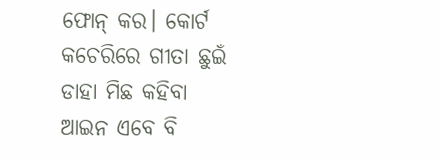ଫୋନ୍‌ କର। କୋର୍ଟ କଚେରିରେ ଗୀତା ଛୁଇଁ ଡାହା ମିଛ କହିବା ଆଇନ ଏବେ ବି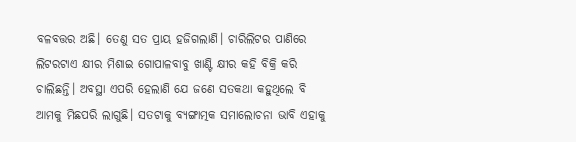ବଳବତ୍ତର ଅଛି। ତେଣୁ ସତ ପ୍ରାୟ ହଜିଗଲାଣି। ଚାରିଲିଟର ପାଣିରେ ଲିଟରଟାଏ କ୍ଷୀର ମିଶାଇ ଗୋପାଳବାବୁ ଖାଣ୍ଟି କ୍ଷୀର କହି ବିକ୍ରି କରି ଚାଲିଛନ୍ତି। ଅବସ୍ଥା ଏପରି ହେଲାଣି ଯେ ଜଣେ ସତକଥା କହୁଥିଲେ ବି ଆମକୁ ମିଛପରି ଲାଗୁଛି। ସତଟାକୁ ବ୍ୟଙ୍ଗାତ୍ମକ ସମାଲୋଚନା ଭାବି ଏହାକୁ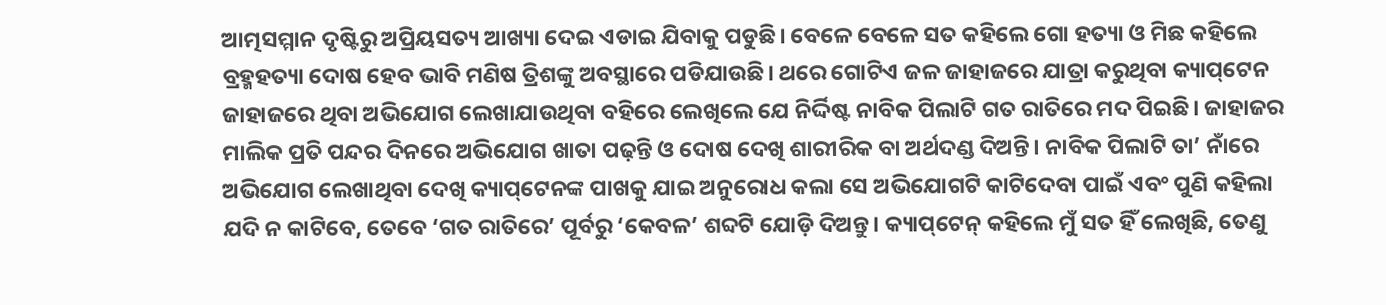ଆତ୍ମସମ୍ମାନ ଦୃଷ୍ଟିରୁ ଅପ୍ରିୟସତ୍ୟ ଆଖ୍ୟା ଦେଇ ଏଡାଇ ଯିବାକୁ ପଡୁଛି। ବେଳେ ବେଳେ ସତ କହିଲେ ଗୋ ହତ୍ୟା ଓ ମିଛ କହିଲେ ବ୍ରହ୍ମହତ୍ୟା ଦୋଷ ହେବ ଭାବି ମଣିଷ ତ୍ରିଶଙ୍କୁ ଅବସ୍ଥାରେ ପଡିଯାଉଛି। ଥରେ ଗୋଟିଏ ଜଳ ଜାହାଜରେ ଯାତ୍ରା କରୁଥିବା କ୍ୟାପ୍‌ଟେନ ଜାହାଜରେ ଥିବା ଅଭିଯୋଗ ଲେଖାଯାଉଥିବା ବହିରେ ଲେଖିଲେ ଯେ ନିର୍ଦ୍ଦିଷ୍ଟ ନାବିକ ପିଲାଟି ଗତ ରାତିରେ ମଦ ପିଇଛି। ଜାହାଜର ମାଲିକ ପ୍ରତି ପନ୍ଦର ଦିନରେ ଅଭିଯୋଗ ଖାତା ପଢ଼ନ୍ତି ଓ ଦୋଷ ଦେଖି ଶାରୀରିକ ବା ଅର୍ଥଦଣ୍ଡ ଦିଅନ୍ତି। ନାବିକ ପିଲାଟି ତା’ ନାଁରେ ଅଭିଯୋଗ ଲେଖାଥିବା ଦେଖି କ୍ୟାପ୍‌ଟେନଙ୍କ ପାଖକୁ ଯାଇ ଅନୁରୋଧ କଲା ସେ ଅଭିଯୋଗଟି କାଟିଦେବା ପାଇଁ ଏବଂ ପୁଣି କହିଲା ଯଦି ନ କାଟିବେ, ତେବେ ‘ଗତ ରାତିରେ’ ପୂର୍ବରୁ ‘କେବଳ’ ଶବ୍ଦଟି ଯୋଡ଼ି ଦିଅନ୍ତୁ। କ୍ୟାପ୍‌ଟେନ୍‌ କହିଲେ ମୁଁ ସତ ହିଁ ଲେଖିଛି, ତେଣୁ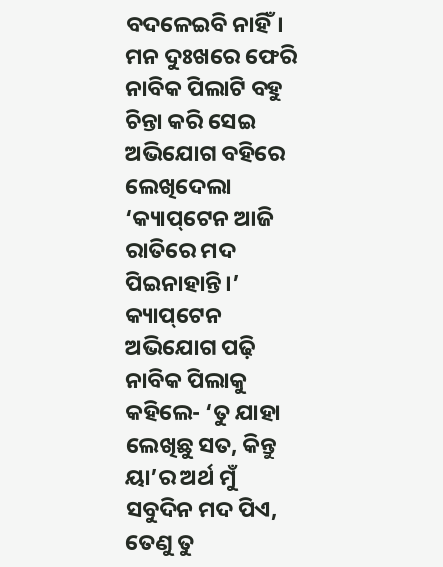ବଦଳେଇବି ନାହିଁ। ମନ ଦୁଃଖରେ ଫେରି ନାବିକ ପିଲାଟି ବହୁ ଚିନ୍ତା କରି ସେଇ ଅଭିଯୋଗ ବହିରେ ଲେଖିଦେଲା ‘କ୍ୟାପ୍‌ଟେନ ଆଜି ରାତିରେ ମଦ ପିଇନାହାନ୍ତି।’ କ୍ୟାପ୍‌ଟେନ ଅଭିଯୋଗ ପଢ଼ି ନାବିକ ପିଲାକୁ କହିଲେ- ‘ତୁ ଯାହା ଲେଖିଛୁ ସତ, କିନ୍ତୁ ୟା’ର ଅର୍ଥ ମୁଁ ସବୁଦିନ ମଦ ପିଏ, ତେଣୁ ତୁ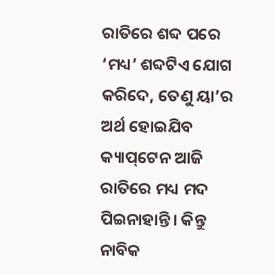ରାତିରେ ଶବ୍ଦ ପରେ ‘ମଧ୍ୟ’ ଶବ୍ଦଟିଏ ଯୋଗ କରିଦେ, ତେଣୁ ୟା’ର ଅର୍ଥ ହୋଇଯିବ କ୍ୟାପ୍‌ଟେନ ଆଜି ରାତିରେ ମଧ୍ୟ ମଦ ପିଇନାହାନ୍ତି। କିନ୍ତୁ ନାବିକ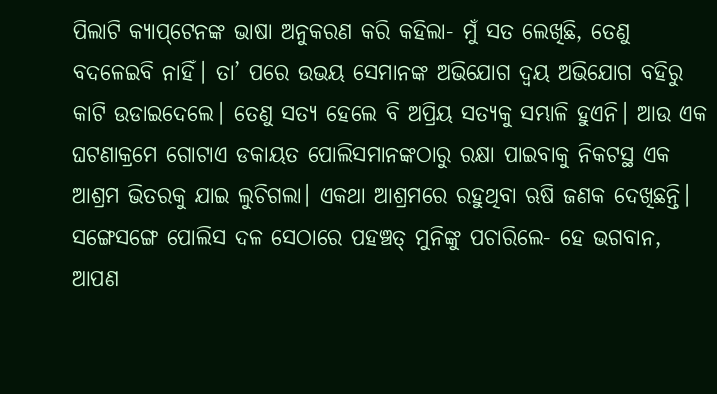ପିଲାଟି କ୍ୟାପ୍‌ଟେନଙ୍କ ଭାଷା ଅନୁକରଣ କରି କହିଲା- ମୁଁ ସତ ଲେଖିଛି, ତେଣୁ ବଦଳେଇବି ନାହିଁ। ତା’ ପରେ ଉଭୟ ସେମାନଙ୍କ ଅଭିଯୋଗ ଦ୍ୱୟ ଅଭିଯୋଗ ବହିରୁ କାଟି ଉଡାଇଦେଲେ। ତେଣୁ ସତ୍ୟ ହେଲେ ବି ଅପ୍ରିୟ ସତ୍ୟକୁ ସମ୍ଭାଳି ହୁଏନି। ଆଉ ଏକ ଘଟଣାକ୍ରମେ ଗୋଟାଏ ଡକାୟତ ପୋଲିସମାନଙ୍କଠାରୁ ରକ୍ଷା ପାଇବାକୁ ନିକଟସ୍ଥ ଏକ ଆଶ୍ରମ ଭିତରକୁ ଯାଇ ଲୁଚିଗଲା। ଏକଥା ଆଶ୍ରମରେ ରହୁଥିବା ଋଷି ଜଣକ ଦେଖିଛନ୍ତି। ସଙ୍ଗେସଙ୍ଗେ ପୋଲିସ ଦଳ ସେଠାରେ ପହଞ୍ଚତ୍ ମୁନିଙ୍କୁ ପଚାରିଲେ- ହେ ଭଗବାନ, ଆପଣ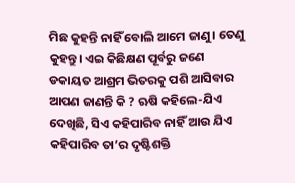ମିଛ କୁହନ୍ତି ନାହିଁ ବୋଲି ଆମେ ଜାଣୁ। ତେଣୁ କୁହନ୍ତୁ। ଏଇ କିଛିକ୍ଷଣ ପୂର୍ବରୁ ଜଣେ ଡକାୟତ ଆଶ୍ରମ ଭିତରକୁ ପଶି ଆସିବାର ଆପଣ ଜାଣନ୍ତି କି ? ଋଷି କହିଲେ-ଯିଏ ଦେଖିଛି, ସିଏ କହିପାରିବ ନାହିଁ ଆଉ ଯିଏ କହିପାରିବ ତା’ର ଦୃଷ୍ଟିଶକ୍ତି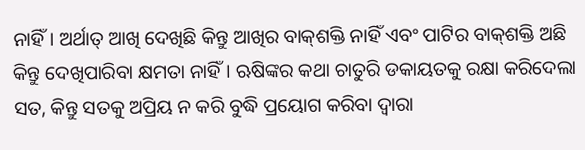ନାହିଁ। ଅର୍ଥାତ୍‌ ଆଖି ଦେଖିଛି କିନ୍ତୁ ଆଖିର ବାକ୍‌ଶକ୍ତି ନାହିଁ ଏବଂ ପାଟିର ବାକ୍‌ଶକ୍ତି ଅଛି କିନ୍ତୁ ଦେଖିପାରିବା କ୍ଷମତା ନାହିଁ। ଋଷିଙ୍କର କଥା ଚାତୁରି ଡକାୟତକୁ ରକ୍ଷା କରିଦେଲା ସତ, କିନ୍ତୁ ସତକୁ ଅପ୍ରିୟ ନ କରି ବୁଦ୍ଧି ପ୍ରୟୋଗ କରିବା ଦ୍ୱାରା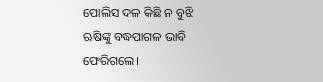ପୋଲିସ ଦଳ କିଛି ନ ବୁଝି ଋଷିଙ୍କୁ ବଦ୍ଧପାଗଳ ଭାବି ଫେରିଗଲେ।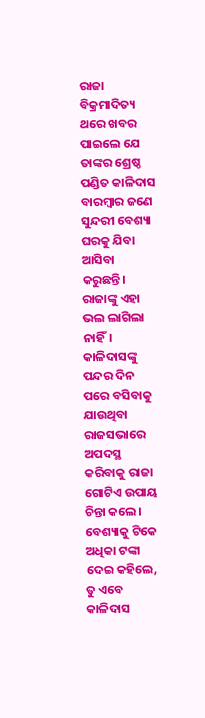ରାଜା ବିକ୍ରମାଦିତ୍ୟ ଥରେ ଖବର ପାଇଲେ ଯେ ତାଙ୍କର ଶ୍ରେଷ୍ଠ ପଣ୍ଡିତ କାଳିଦାସ ବାରମ୍ବାର ଜଣେ ସୁନ୍ଦରୀ ବେଶ୍ୟା ଘରକୁ ଯିବା ଆସିବା କରୁଛନ୍ତି। ରାଜାଙ୍କୁ ଏହା ଭଲ ଲାଗିଲା ନାହିଁ। କାଳିଦାସଙ୍କୁ ପନ୍ଦର ଦିନ ପରେ ବସିବାକୁ ଯାଉଥିବା ରାଜସଭାରେ ଅପଦସ୍ଥ କରିବାକୁ ରାଜା ଗୋଟିଏ ଉପାୟ ଚିନ୍ତା କଲେ। ବେଶ୍ୟାକୁ ଟିକେ ଅଧିକା ଟଙ୍କା ଦେଇ କହିଲେ, ତୁ ଏବେ କାଳିଦାସ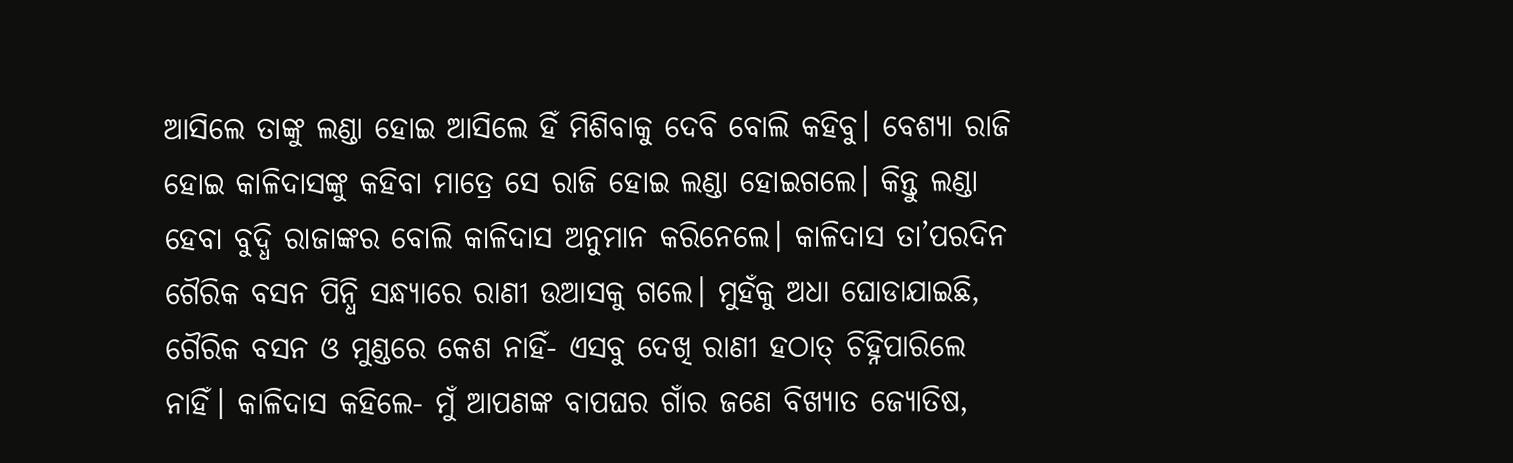ଆସିଲେ ତାଙ୍କୁ ଲଣ୍ଡା ହୋଇ ଆସିଲେ ହିଁ ମିଶିବାକୁ ଦେବି ବୋଲି କହିବୁ। ବେଶ୍ୟା ରାଜି ହୋଇ କାଳିଦାସଙ୍କୁ କହିବା ମାତ୍ରେ ସେ ରାଜି ହୋଇ ଲଣ୍ଡା ହୋଇଗଲେ। କିନ୍ତୁ ଲଣ୍ଡା ହେବା ବୁଦ୍ଧି ରାଜାଙ୍କର ବୋଲି କାଳିଦାସ ଅନୁମାନ କରିନେଲେ। କାଳିଦାସ ତା’ପରଦିନ ଗୈରିକ ବସନ ପିନ୍ଧି ସନ୍ଧ୍ୟାରେ ରାଣୀ ଉଆସକୁ ଗଲେ। ମୁହଁକୁ ଅଧା ଘୋଡାଯାଇଛି, ଗୈରିକ ବସନ ଓ ମୁଣ୍ଡରେ କେଶ ନାହିଁ- ଏସବୁ ଦେଖି ରାଣୀ ହଠାତ୍‌ ଚିହ୍ନିପାରିଲେ ନାହିଁ। କାଳିଦାସ କହିଲେ- ମୁଁ ଆପଣଙ୍କ ବାପଘର ଗାଁର ଜଣେ ବିଖ୍ୟାତ ଜ୍ୟୋତିଷ,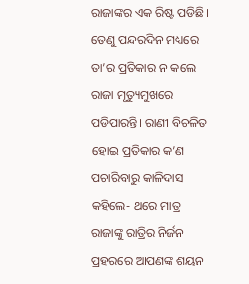ରାଜାଙ୍କର ଏକ ରିଷ୍ଟ ପଡିଛି। ତେଣୁ ପନ୍ଦରଦିନ ମଧ୍ୟରେ ତା’ର ପ୍ରତିକାର ନ କଲେ ରାଜା ମୃତ୍ୟୁମୁଖରେ ପଡିପାରନ୍ତି। ରାଣୀ ବିଚଳିତ ହୋଇ ପ୍ରତିକାର କ’ଣ ପଚାରିବାରୁ କାଳିଦାସ କହିଲେ- ଥରେ ମାତ୍ର ରାଜାଙ୍କୁ ରାତ୍ରିର ନିର୍ଜନ ପ୍ରହରରେ ଆପଣଙ୍କ ଶୟନ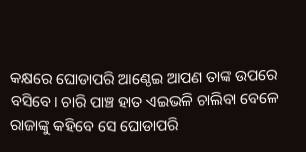କକ୍ଷରେ ଘୋଡାପରି ଆଣ୍ଠେଇ ଆପଣ ତାଙ୍କ ଉପରେ ବସିବେ। ଚାରି ପାଞ୍ଚ ହାତ ଏଇଭଳି ଚାଲିବା ବେଳେ ରାଜାଙ୍କୁ କହିବେ ସେ ଘୋଡାପରି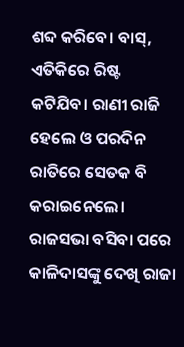ଶବ୍ଦ କରିବେ। ବାସ୍‌, ଏତିକିରେ ରିଷ୍ଟ କଟିଯିବ। ରାଣୀ ରାଜି ହେଲେ ଓ ପରଦିନ ରାତିରେ ସେତକ ବି କରାଇନେଲେ।
ରାଜସଭା ବସିବା ପରେ କାଳିଦାସଙ୍କୁ ଦେଖି ରାଜା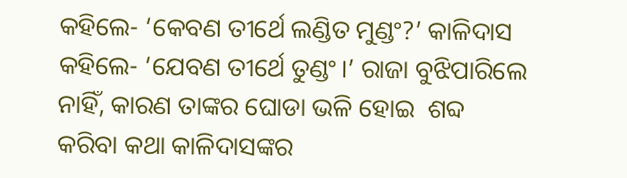କହିଲେ- ‘କେବଣ ତୀର୍ଥେ ଲଣ୍ଡିତ ମୁଣ୍ଡଂ?’ କାଳିଦାସ କହିଲେ- ‘ଯେବଣ ତୀର୍ଥେ ତୁଣ୍ଡଂ।’ ରାଜା ବୁଝିପାରିଲେ ନାହିଁ, କାରଣ ତାଙ୍କର ଘୋଡା ଭଳି ହୋଇ  ଶବ୍ଦ କରିବା କଥା କାଳିଦାସଙ୍କର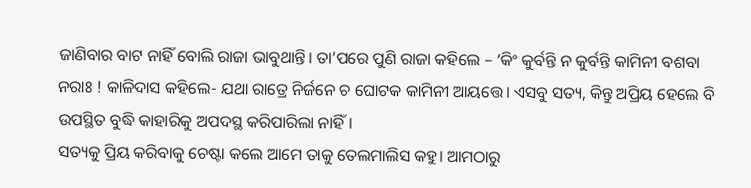ଜାଣିବାର ବାଟ ନାହିଁ ବୋଲି ରାଜା ଭାବୁଥାନ୍ତି। ତା’ପରେ ପୁଣି ରାଜା କହିଲେ – ‘କିଂ କୁର୍ବନ୍ତି ନ କୁର୍ବନ୍ତି କାମିନୀ ବଶବା ନରାଃ ! କାଳିଦାସ କହିଲେ- ଯଥା ରାତ୍ରେ ନିର୍ଜନେ ଚ ଘୋଟକ କାମିନୀ ଆୟତ୍ତେ। ଏସବୁ ସତ୍ୟ, କିନ୍ତୁ ଅପ୍ରିୟ ହେଲେ ବି ଉପସ୍ଥିତ ବୁଦ୍ଧି କାହାରିକୁ ଅପଦସ୍ଥ କରିପାରିଲା ନାହିଁ।
ସତ୍ୟକୁ ପ୍ରିୟ କରିବାକୁ ଚେଷ୍ଟା କଲେ ଆମେ ତାକୁ ତେଲମାଲିସ କହୁ। ଆମଠାରୁ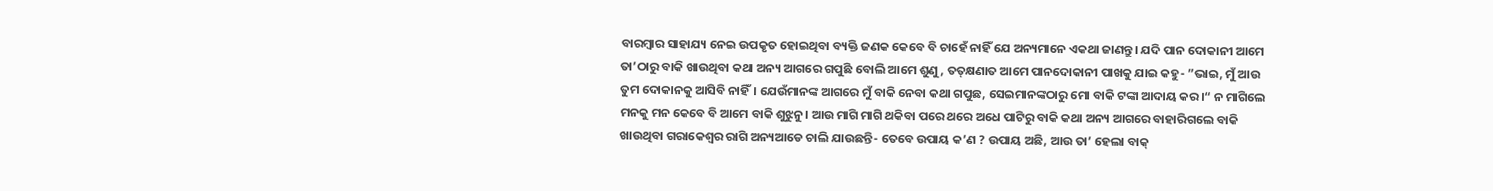ବାରମ୍ବାର ସାହାଯ୍ୟ ନେଇ ଉପକୃତ ହୋଇଥିବା ବ୍ୟକ୍ତି ଜଣକ କେବେ ବି ଚାହେଁ ନାହିଁ ଯେ ଅନ୍ୟମାନେ ଏକଥା ଜାଣନ୍ତୁ। ଯଦି ପାନ ଦୋକାନୀ ଆମେ ତା’ଠାରୁ ବାକି ଖାଉଥିବା କଥା ଅନ୍ୟ ଆଗରେ ଗପୁଛି ବୋଲି ଆମେ ଶୁଣୁ, ତତ୍‌କ୍ଷଣାତ ଆମେ ପାନଦୋକାନୀ ପାଖକୁ ଯାଇ କହୁ- ”ଭାଇ, ମୁଁ ଆଉ ତୁମ ଦୋକାନକୁ ଆସିବି ନାହିଁ। ଯେଉଁମାନଙ୍କ ଆଗରେ ମୁଁ ବାକି ନେବା କଥା ଗପୁଛ, ସେଇମାନଙ୍କଠାରୁ ମୋ ବାକି ଟଙ୍କା ଆଦାୟ କର।“ ନ ମାଗିଲେ ମନକୁ ମନ କେବେ ବି ଆମେ ବାକି ଶୁଝୁନୁ। ଆଉ ମାଗି ମାଗି ଥକିବା ପରେ ଥରେ ଅଧେ ପାଟିରୁ ବାକି କଥା ଅନ୍ୟ ଆଗରେ ବାହାରିଗଲେ ବାକି ଖାଉଥିବା ଗରାକେଶ୍ୱର ରାଗି ଅନ୍ୟଆଡେ ଚାଲି ଯାଉଛନ୍ତି- ତେବେ ଉପାୟ କ’ଣ ? ଉପାୟ ଅଛି, ଆଉ ତା’ ହେଲା ବାକ୍‌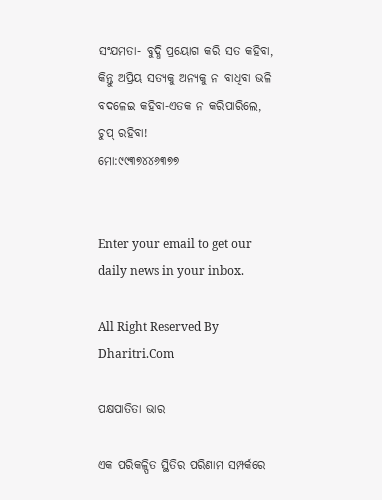ସଂଯମତା- ବୁଦ୍ଧି ପ୍ରୟୋଗ କରି ସତ କହିବା, କିନ୍ତୁ ଅପ୍ରିୟ ସତ୍ୟକୁ ଅନ୍ୟକୁ ନ ବାଧିବା ଭଳି ବଦଳେଇ କହିବା-ଏତକ ନ କରିପାରିଲେ, ଚୁପ୍‌ ରହିବା!
ମୋ:୯୯୩୭୪୪୬୩୭୭


Enter your email to get our daily news in your inbox.

All Right Reserved By Dharitri.Com

ପକ୍ଷପାତିତା ଭାର

ଏକ ପରିକଳ୍ପିତ ସ୍ଥିତିର ପରିଣାମ ସମ୍ପର୍କରେ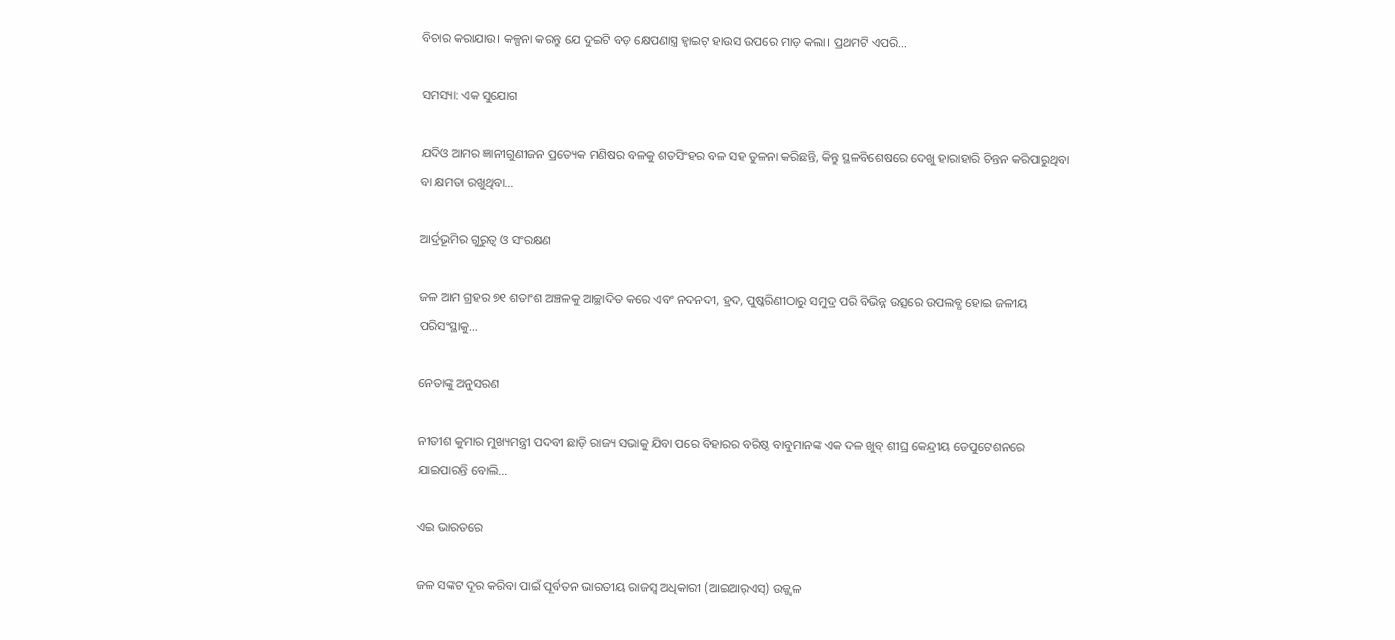ବିଚାର କରାଯାଉ। କଳ୍ପନା କରନ୍ତୁ ଯେ ଦୁଇଟି ବଡ଼ କ୍ଷେପଣାସ୍ତ୍ର ହ୍ୱାଇଟ୍‌ ହାଉସ ଉପରେ ମାଡ଼ କଲା। ପ୍ରଥମଟି ଏପରି…

ସମସ୍ୟା: ଏକ ସୁଯୋଗ

ଯଦିଓ ଆମର ଜ୍ଞାନୀଗୁଣୀଜନ ପ୍ରତ୍ୟେକ ମଣିଷର ବଳକୁ ଶତସିଂହର ବଳ ସହ ତୁଳନା କରିଛନ୍ତି, କିନ୍ତୁ ସ୍ଥଳବିଶେଷରେ ଦେଖୁ ହାରାହାରି ଚିନ୍ତନ କରିପାରୁଥିବା ବା କ୍ଷମତା ରଖୁଥିବା…

ଆର୍ଦ୍ରଭୂମିର ଗୁରୁତ୍ୱ ଓ ସଂରକ୍ଷଣ

ଜଳ ଆମ ଗ୍ରହର ୭୧ ଶତାଂଶ ଅଞ୍ଚଳକୁ ଆଚ୍ଛାଦିତ କରେ ଏବଂ ନଦନଦୀ, ହ୍ରଦ, ପୁଷ୍କରିଣୀଠାରୁ ସମୁଦ୍ର ପରି ବିଭିନ୍ନ ଉତ୍ସରେ ଉପଲବ୍ଧ ହୋଇ ଜଳୀୟ ପରିସଂସ୍ଥାକୁ…

ନେତାଙ୍କୁ ଅନୁସରଣ

ନୀତୀଶ କୁମାର ମୁଖ୍ୟମନ୍ତ୍ରୀ ପଦବୀ ଛାଡ଼ି ରାଜ୍ୟ ସଭାକୁ ଯିବା ପରେ ବିହାରର ବରିଷ୍ଠ ବାବୁମାନଙ୍କ ଏକ ଦଳ ଖୁବ୍‌ ଶୀଘ୍ର କେନ୍ଦ୍ରୀୟ ଡେପୁଟେଶନରେ ଯାଇପାରନ୍ତି ବୋଲି…

ଏଇ ଭାରତରେ

ଜଳ ସଙ୍କଟ ଦୂର କରିବା ପାଇଁ ପୂର୍ବତନ ଭାରତୀୟ ରାଜସ୍ବ ଅଧିକାରୀ (ଆଇଆର୍‌ଏସ୍‌) ଉଜ୍ଜ୍ୱଳ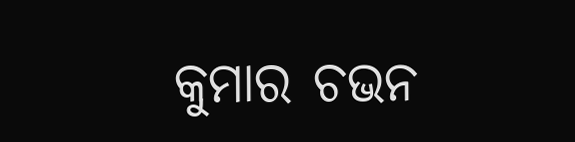କୁମାର ଚଭନ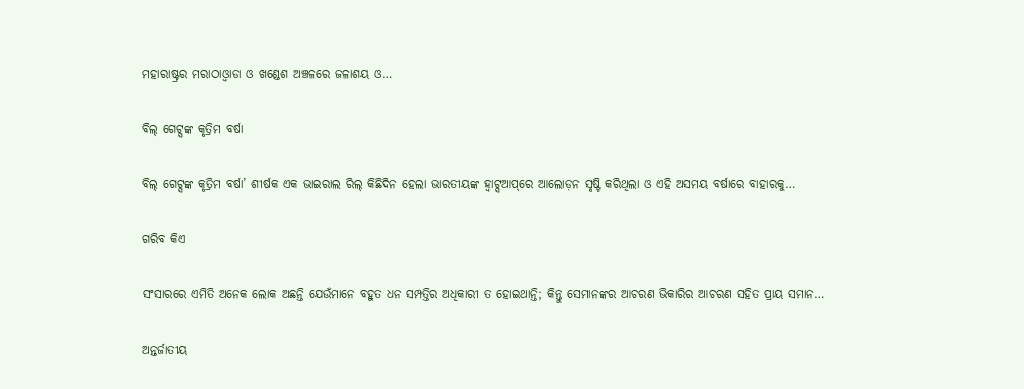ମହାରାଷ୍ଟ୍ରର ମରାଠାଓ୍ବାଡା ଓ ଖଣ୍ଡେଶ ଅଞ୍ଚଳରେ ଜଳାଶୟ ଓ…

ବିଲ୍‌ ଗେଟ୍ସଙ୍କ କୃତ୍ରିମ ବର୍ଷା

ବିଲ୍‌ ଗେଟ୍ସଙ୍କ କୃତ୍ରିମ ବର୍ଷା’ ଶୀର୍ଷକ ଏକ ଭାଇରାଲ ରିଲ୍‌ କିଛିଦିନ ହେଲା ଭାରତୀୟଙ୍କ ହ୍ବାଟ୍ସଆପ୍‌ରେ ଆଲୋଡ଼ନ ସୃଷ୍ଟି କରିଥିଲା ଓ ଏହି ଅସମୟ ବର୍ଷାରେ ବାହାରକୁ…

ଗରିବ କିଏ

ସଂସାରରେ ଏମିତି ଅନେକ ଲୋକ ଅଛନ୍ତି ଯେଉଁମାନେ ବହୁତ ଧନ ସମ୍ପତ୍ତିର ଅଧିକାରୀ ତ ହୋଇଥାନ୍ତି; କିନ୍ତୁ ସେମାନଙ୍କର ଆଚରଣ ଭିକାରିର ଆଚରଣ ସହିତ ପ୍ରାୟ ସମାନ…

ଅନ୍ତର୍ଜାତୀୟ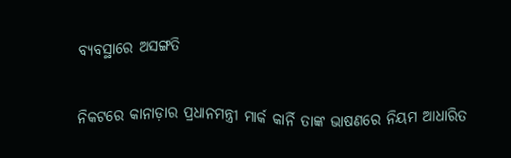ବ୍ୟବସ୍ଥାରେ ଅସଙ୍ଗତି

ନିକଟରେ କାନାଡ଼ାର ପ୍ରଧାନମନ୍ତ୍ରୀ ମାର୍କ କାର୍ନି ତାଙ୍କ ଭାଷଣରେ ନିୟମ ଆଧାରିତ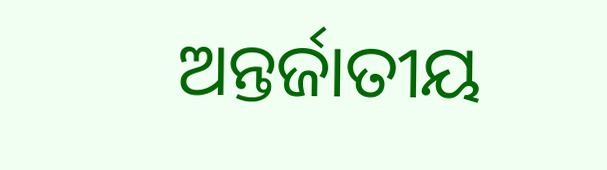ଅନ୍ତର୍ଜାତୀୟ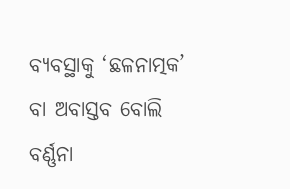ବ୍ୟବସ୍ଥାକୁ ‘ଛଳନାତ୍ମକ’ ବା ଅବାସ୍ତବ ବୋଲି ବର୍ଣ୍ଣନା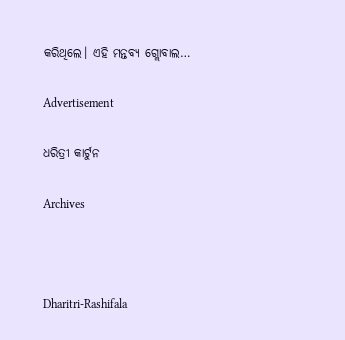କରିଥିଲେ। ଏହି ମନ୍ତବ୍ୟ ଗ୍ଲୋବାଲ…

Advertisement

ଧରିତ୍ରୀ କାର୍ଟୁନ

Archives



Dharitri-Rashifala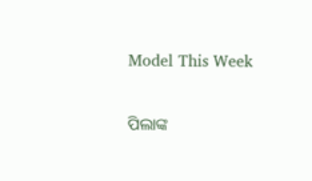Model This Week

ପିଲାଙ୍କ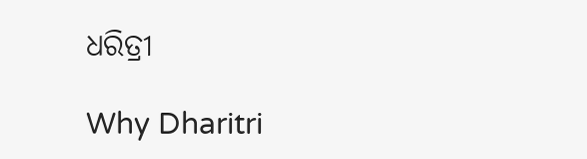ଧରିତ୍ରୀ

Why Dharitri